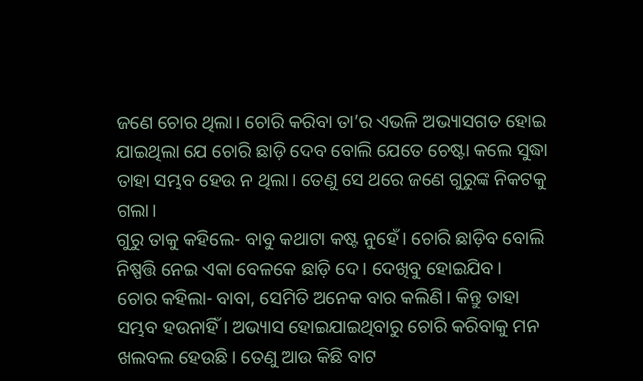ଜଣେ ଚୋର ଥିଲା। ଚୋରି କରିବା ତା’ର ଏଭଳି ଅଭ୍ୟାସଗତ ହୋଇ ଯାଇଥିଲା ଯେ ଚୋରି ଛାଡ଼ି ଦେବ ବୋଲି ଯେତେ ଚେଷ୍ଟା କଲେ ସୁଦ୍ଧା ତାହା ସମ୍ଭବ ହେଉ ନ ଥିଲା। ତେଣୁ ସେ ଥରେ ଜଣେ ଗୁରୁଙ୍କ ନିକଟକୁ ଗଲା।
ଗୁରୁ ତାକୁ କହିଲେ- ବାବୁ କଥାଟା କଷ୍ଟ ନୁହେଁ। ଚୋରି ଛାଡ଼ିବ ବୋଲି ନିଷ୍ପତ୍ତି ନେଇ ଏକା ବେଳକେ ଛାଡ଼ି ଦେ। ଦେଖିବୁ ହୋଇଯିବ।
ଚୋର କହିଲା- ବାବା, ସେମିତି ଅନେକ ବାର କଲିଣି। କିନ୍ତୁ ତାହା ସମ୍ଭବ ହଉନାହିଁ। ଅଭ୍ୟାସ ହୋଇଯାଇଥିବାରୁ ଚୋରି କରିବାକୁ ମନ ଖଲବଲ ହେଉଛି। ତେଣୁ ଆଉ କିଛି ବାଟ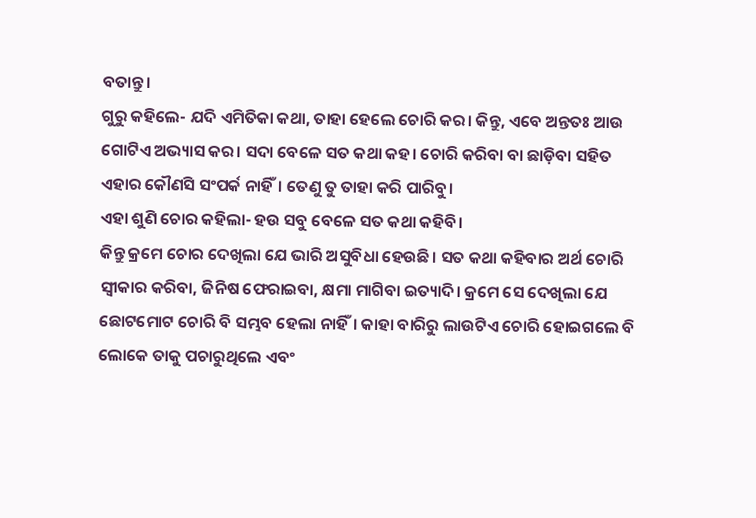ବତାନ୍ତୁ।
ଗୁରୁ କହିଲେ- ଯଦି ଏମିତିକା କଥା, ତାହା ହେଲେ ଚୋରି କର। କିନ୍ତୁ, ଏବେ ଅନ୍ତତଃ ଆଉ ଗୋଟିଏ ଅଭ୍ୟାସ କର। ସଦା ବେଳେ ସତ କଥା କହ। ଚୋରି କରିବା ବା ଛାଡ଼ିବା ସହିତ ଏହାର କୌଣସି ସଂପର୍କ ନାହିଁ। ତେଣୁ ତୁ ତାହା କରି ପାରିବୁ।
ଏହା ଶୁଣି ଚୋର କହିଲା- ହଉ ସବୁ ବେଳେ ସତ କଥା କହିବି।
କିନ୍ତୁ କ୍ରମେ ଚୋର ଦେଖିଲା ଯେ ଭାରି ଅସୁବିଧା ହେଉଛି। ସତ କଥା କହିବାର ଅର୍ଥ ଚୋରି ସ୍ବୀକାର କରିବା, ଜିନିଷ ଫେରାଇବା, କ୍ଷମା ମାଗିବା ଇତ୍ୟାଦି। କ୍ରମେ ସେ ଦେଖିଲା ଯେ ଛୋଟମୋଟ ଚୋରି ବି ସମ୍ଭବ ହେଲା ନାହିଁ। କାହା ବାରିରୁ ଲାଉଟିଏ ଚୋରି ହୋଇଗଲେ ବି ଲୋକେ ତାକୁ ପଚାରୁଥିଲେ ଏବଂ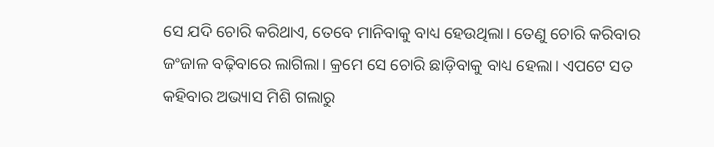ସେ ଯଦି ଚୋରି କରିଥାଏ, ତେବେ ମାନିବାକୁ ବାଧ୍ୟ ହେଉଥିଲା। ତେଣୁ ଚୋରି କରିବାର ଜଂଜାଳ ବଢ଼ିବାରେ ଲାଗିଲା। କ୍ରମେ ସେ ଚୋରି ଛାଡ଼ିବାକୁ ବାଧ୍ୟ ହେଲା। ଏପଟେ ସତ କହିବାର ଅଭ୍ୟାସ ମିଶି ଗଲାରୁ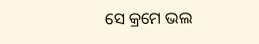ସେ କ୍ରମେ ଭଲ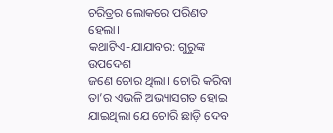ଚରିତ୍ରର ଲୋକରେ ପରିଣତ ହେଲା।
କଥାଟିଏ-ଯାଯାବର: ଗୁରୁଙ୍କ ଉପଦେଶ
ଜଣେ ଚୋର ଥିଲା। ଚୋରି କରିବା ତା’ର ଏଭଳି ଅଭ୍ୟାସଗତ ହୋଇ ଯାଇଥିଲା ଯେ ଚୋରି ଛାଡ଼ି ଦେବ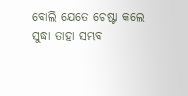ବୋଲି ଯେତେ ଚେଷ୍ଟା କଲେ ସୁଦ୍ଧା ତାହା ସମ୍ଭବ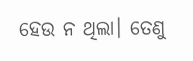ହେଉ ନ ଥିଲା। ତେଣୁ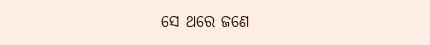ସେ ଥରେ ଜଣେ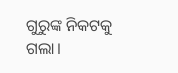ଗୁରୁଙ୍କ ନିକଟକୁ ଗଲା।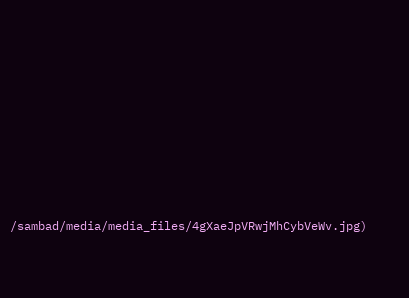/sambad/media/media_files/4gXaeJpVRwjMhCybVeWv.jpg)